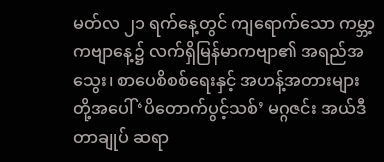မတ်လ ၂၁ ရက်နေ့တွင် ကျရောက်သော ကမ္ဘာ့ကဗျာနေ့၌ လက်ရှိမြန်မာကဗျာ၏ အရည်အသွေး၊ စာပေစိစစ်ရေးနှင့် အဟန့်အတားများတို့အပေါ် ‘ပိတောက်ပွင့်သစ်’ မဂ္ဂဇင်း အယ်ဒီတာချုပ် ဆရာ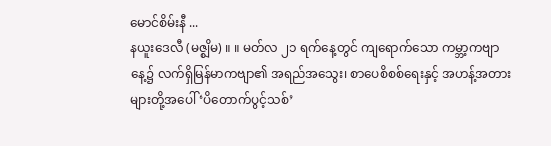မောင်စိမ်းနီ ...
နယူးဒေလီ (မဇ္စျိမ) ။ ။ မတ်လ ၂၁ ရက်နေ့တွင် ကျရောက်သော ကမ္ဘာ့ကဗျာနေ့၌ လက်ရှိမြန်မာကဗျာ၏ အရည်အသွေး၊ စာပေစိစစ်ရေးနှင့် အဟန့်အတားများတို့အပေါ် ‘ပိတောက်ပွင့်သစ်’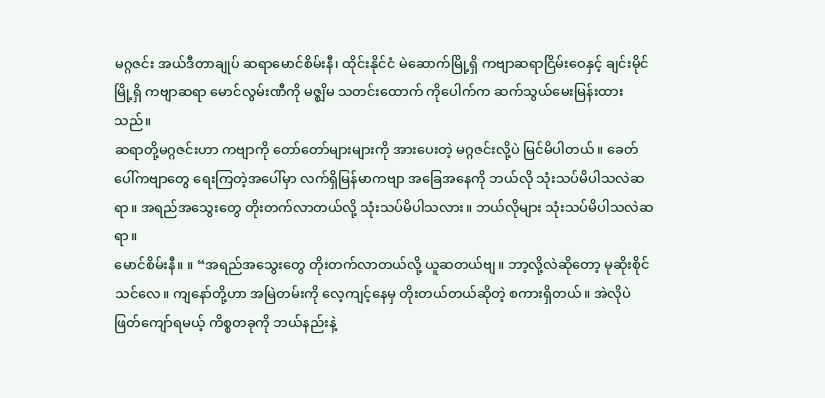မဂ္ဂဇင်း အယ်ဒီတာချုပ် ဆရာမောင်စိမ်းနီ၊ ထိုင်းနိုင်ငံ မဲဆောက်မြို့ရှိ ကဗျာဆရာငြိမ်းဝေနှင့် ချင်းမိုင်မြို့ရှိ ကဗျာဆရာ မောင်လွမ်းဏီကို မဇ္စျိမ သတင်းထောက် ကိုပေါက်က ဆက်သွယ်မေးမြန်းထားသည်။
ဆရာတို့မဂ္ဂဇင်းဟာ ကဗျာကို တော်တော်များများကို အားပေးတဲ့ မဂ္ဂဇင်းလို့ပဲ မြင်မိပါတယ်။ ခေတ်ပေါ်ကဗျာတွေ ရေးကြတဲ့အပေါ်မှာ လက်ရှိမြန်မာကဗျာ အခြေအနေကို ဘယ်လို သုံးသပ်မိပါသလဲဆရာ။ အရည်အသွေးတွေ တိုးတက်လာတယ်လို့ သုံးသပ်မိပါသလား။ ဘယ်လိုများ သုံးသပ်မိပါသလဲဆရာ။
မောင်စိမ်းနီ။ ။ “အရည်အသွေးတွေ တိုးတက်လာတယ်လို့ ယူဆတယ်ဗျ။ ဘာ့လို့လဲဆိုတော့ မုဆိုးစိုင်သင်လေ။ ကျနော်တို့ဟာ အမြဲတမ်းကို လေ့ကျင့်နေမှ တိုးတယ်တယ်ဆိုတဲ့ စကားရှိတယ်။ အဲလိုပဲ ဖြတ်ကျော်ရမယ့် ကိစ္စတခုကို ဘယ်နည်းနဲ့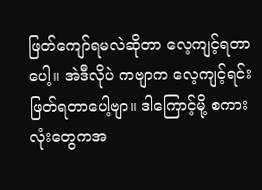ဖြတ်ကျော်ရမလဲဆိုတာ လေ့ကျင့်ရတာပေါ့။ အဲဒီလိုပဲ ကဗျာက လေ့ကျင့်ရင်း ဖြတ်ရတာပေါ့ဗျာ။ ဒါကြောင့်မို့ စကားလုံးတွေကအ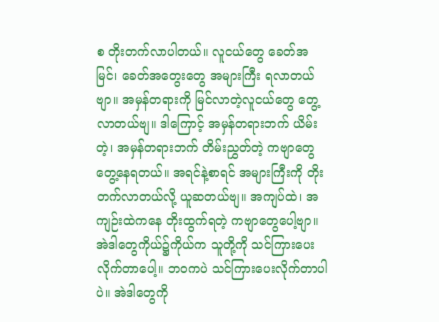စ တိုးတက်လာပါတယ်။ လူငယ်တွေ ခေတ်အမြင်၊ ခေတ်အတွေးတွေ အများကြီး ရလာတယ်ဗျာ။ အမှန်တရားကို မြင်လာတဲ့လူငယ်တွေ တွေ့လာတယ်ဗျ။ ဒါကြောင့် အမှန်တရားဘက် ယိမ်းတဲ့၊ အမှန်တရားဘက် တိမ်းညွှတ်တဲ့ ကဗျာတွေ တွေ့နေရတယ်။ အရင်နဲ့စာရင် အများကြီးကို တိုးတက်လာတယ်လို့ ယူဆတယ်ဗျ။ အကျပ်ထဲ၊ အကျဉ်းထဲကနေ တိုးထွက်ရတဲ့ ကဗျာတွေပေါ့ဗျာ။ အဲဒါတွေကိုယ်၌ကိုယ်က သူတို့ကို သင်ကြားပေးလိုက်တာပေါ့။ ဘဝကပဲ သင်ကြားပေးလိုက်တာပါပဲ။ အဲဒါတွေကို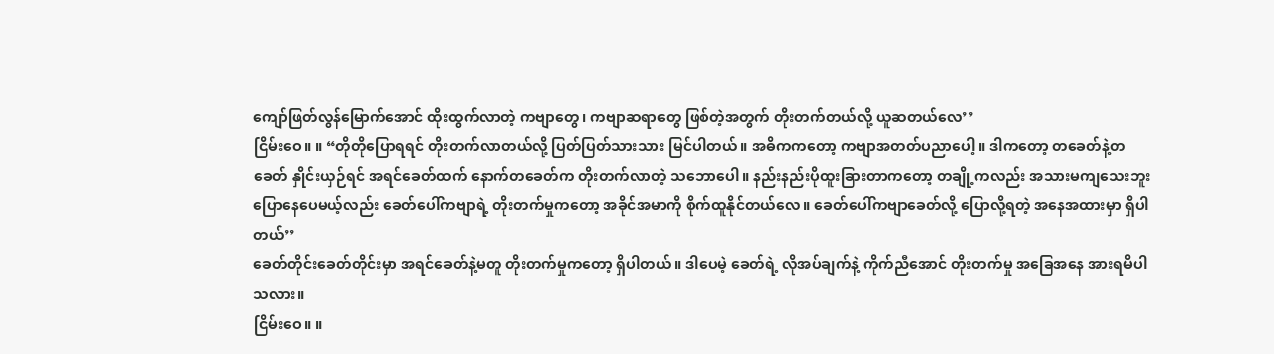ကျော်ဖြတ်လွန်မြောက်အောင် ထိုးထွက်လာတဲ့ ကဗျာတွေ၊ ကဗျာဆရာတွေ ဖြစ်တဲ့အတွက် တိုးတက်တယ်လို့ ယူဆတယ်လေ’’
ငြိမ်းဝေ။ ။ “တိုတိုပြောရရင် တိုးတက်လာတယ်လို့ ပြတ်ပြတ်သားသား မြင်ပါတယ်။ အဓိကကတော့ ကဗျာအတတ်ပညာပေါ့။ ဒါကတော့ တခေတ်နဲ့တခေတ် နှိုင်းယှဉ်ရင် အရင်ခေတ်ထက် နောက်တခေတ်က တိုးတက်လာတဲ့ သဘောပေါ။ နည်းနည်းပိုထူးခြားတာကတော့ တချို့ကလည်း အသားမကျသေးဘူး ပြောနေပေမယ့်လည်း ခေတ်ပေါ်ကဗျာရဲ့ တိုးတက်မှုကတော့ အခိုင်အမာကို စိုက်ထူနိုင်တယ်လေ။ ခေတ်ပေါ်ကဗျာခေတ်လို့ ပြောလို့ရတဲ့ အနေအထားမှာ ရှိပါတယ်’’
ခေတ်တိုင်းခေတ်တိုင်းမှာ အရင်ခေတ်နဲ့မတူ တိုးတက်မှုကတော့ ရှိပါတယ်။ ဒါပေမဲ့ ခေတ်ရဲ့ လိုအပ်ချက်နဲ့ ကိုက်ညီအောင် တိုးတက်မှု အခြေအနေ အားရမိပါသလား။
ငြိမ်းဝေ။ ။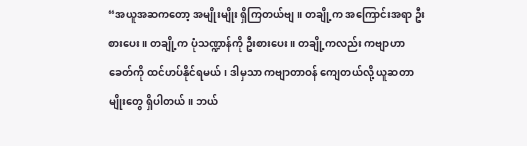“အယူအဆကတော့ အမျိုးမျိုး ရှိကြတယ်ဗျ။ တချို့က အကြောင်းအရာ ဦးစားပေး။ တချို့က ပုံသဏ္ဍာန်ကို ဦးစားပေး။ တချို့ကလည်း ကဗျာဟာ ခေတ်ကို ထင်ဟပ်နိုင်ရမယ်၊ ဒါမှသာ ကဗျာတာဝန် ကျေတယ်လို့ ယူဆတာမျိုးတွေ ရှိပါတယ်။ ဘယ်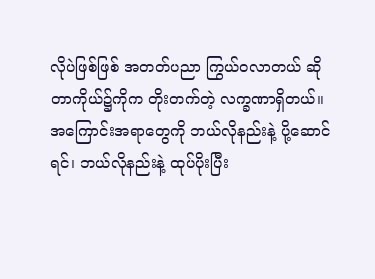လိုပဲဖြစ်ဖြစ် အတတ်ပညာ ကြွယ်ဝလာတယ် ဆိုတာကိုယ်၌ကိုက တိုးတက်တဲ့ လက္ခဏာရှိတယ်။ အကြောင်းအရာတွေကို ဘယ်လိုနည်းနဲ့ ပို့ဆောင်ရင်၊ ဘယ်လိုနည်းနဲ့ ထုပ်ပိုးပြီး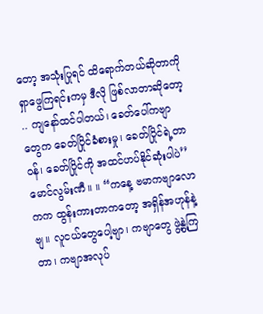တော့ အသုံးပြုရင် ထိရောက်တယ်ဆိုတာကို ရှာဖွေကြရင်းကမှ ဒီလို ဖြစ်လာတာဆိုတော့ .. ကျနော်ထင်ပါတယ်၊ ခေတ်ပေါ်ကဗျာတွေက ခေတ်ပြိုင်ခံစားမှု၊ ခေတ်ပြိုင်ရဲ့တာဝန်၊ ခေတ်ပြိုင်ကို အထင်ဟပ်နိုင်ဆုံးပါပဲ’’
မောင်လွမ်းဏီ။ ။ “ကနေ့ ဗမာကဗျာလောကက ထွန်းကားတာကတော့ အရှိန်အဟုန်နဲ့ဗျ။ လူငယ်တွေပေါ့ဗျာ၊ ကဗျာတွေ ဖွဲ့နွဲ့ကြတာ၊ ကဗျာအလုပ်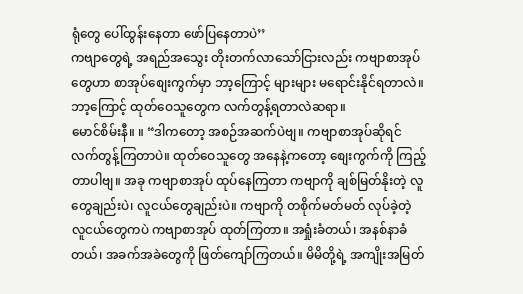ရုံတွေ ပေါ်ထွန်းနေတာ ဖော်ပြနေတာပဲ’’
ကဗျာတွေရဲ့ အရည်အသွေး တိုးတက်လာသော်ငြားလည်း ကဗျာစာအုပ်တွေဟာ စာအုပ်စျေးကွက်မှာ ဘာ့ကြောင့် များများ မရောင်းနိုင်ရတာလဲ။ ဘာ့ကြောင့် ထုတ်ဝေသူတွေက လက်တွန့်ရတာလဲဆရာ။
မောင်စိမ်းနီ။ ။ “ဒါကတော့ အစဉ်အဆက်ပဲဗျ။ ကဗျာစာအုပ်ဆိုရင် လက်တွန့်ကြတာပဲ။ ထုတ်ဝေသူတွေ အနေနဲ့ကတော့ စျေးကွက်ကို ကြည့်တာပါဗျ။ အခု ကဗျာစာအုပ် ထုပ်နေကြတာ ကဗျာကို ချစ်မြတ်နိုးတဲ့ လူတွေချည်းပဲ၊ လူငယ်တွေချည်းပဲ။ ကဗျာကို တစိုက်မတ်မတ် လုပ်ခဲ့တဲ့ လူငယ်တွေကပဲ ကဗျာစာအုပ် ထုတ်ကြတာ။ အရှုံးခံတယ်၊ အနစ်နာခံတယ်၊ အခက်အခဲတွေကို ဖြတ်ကျော်ကြတယ်။ မိမိတို့ရဲ့ အကျိုးအမြတ်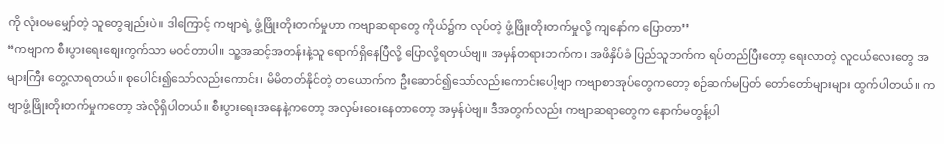ကို လုံးဝမမျှော်တဲ့ သူတွေချည်းပဲ။ ဒါကြောင့် ကဗျာရဲ့ ဖွံ့ဖြိုးတိုးတက်မှုဟာ ကဗျာဆရာတွေ ကိုယ်၌က လုပ်တဲ့ ဖွံ့ဖြိုးတိုးတက်မှုလို့ ကျနော်က ပြောတာ’’
“ကဗျာက စီးပွားရေးစျေးကွက်သာ မဝင်တာပါ။ သူ့အဆင့်အတန်းနဲ့သူ ရောက်ရှိနေပြီလို့ ပြောလို့ရတယ်ဗျ။ အမှန်တရားဘက်က၊ အဖိနှိပ်ခံ ပြည်သူဘက်က ရပ်တည်ပြီးတော့ ရေးလာတဲ့ လူငယ်လေးတွေ အများကြီး တွေ့လာရတယ်။ စုပေါင်း၍သော်လည်းကောင်း၊ မိမိတတ်နိုင်တဲ့ တယောက်က ဦးဆောင်၍သော်လည်းကောင်းပေါ့ဗျာ ကဗျာစာအုပ်တွေကတော့ စဉ်ဆက်မပြတ် တော်တော်များများ ထွက်ပါတယ်။ ကဗျာဖွံ့ဖြိုးတိုးတက်မှုကတော့ အဲလိုရှိပါတယ်။ စီးပွားရေးအနေနဲ့ကတော့ အလှမ်းဝေးနေတာတော့ အမှန်ပဲဗျ။ ဒီအတွက်လည်း ကဗျာဆရာတွေက နောက်မတွန့်ပါ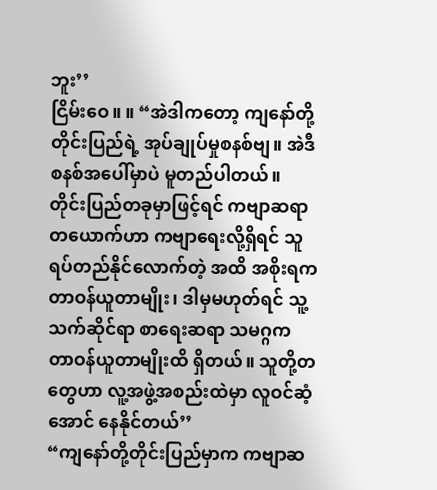ဘူး’’
ငြိမ်းဝေ။ ။ “အဲဒါကတော့ ကျနော်တို့တိုင်းပြည်ရဲ့ အုပ်ချုပ်မှုစနစ်ဗျ။ အဲဒီစနစ်အပေါ်မှာပဲ မူတည်ပါတယ်။ တိုင်းပြည်တခုမှာဖြင့်ရင် ကဗျာဆရာတယောက်ဟာ ကဗျာရေးလို့ရှိရင် သူရပ်တည်နိုင်လောက်တဲ့ အထိ အစိုးရက တာဝန်ယူတာမျိုး၊ ဒါမှမဟုတ်ရင် သူ့သက်ဆိုင်ရာ စာရေးဆရာ သမဂ္ဂက တာဝန်ယူတာမျိုးထိ ရှိတယ်။ သူတို့တတွေဟာ လူ့အဖွဲ့အစည်းထဲမှာ လူဝင်ဆံ့အောင် နေနိုင်တယ်’’
“ကျနော်တို့တိုင်းပြည်မှာက ကဗျာဆ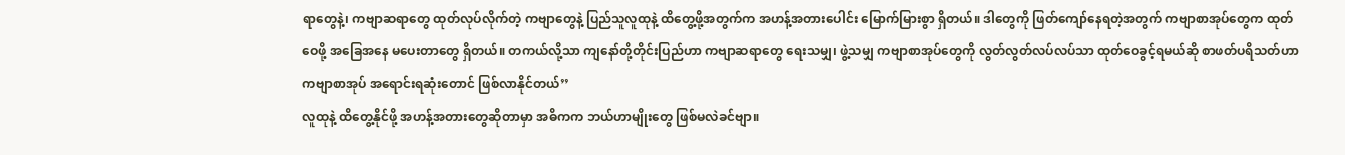ရာတွေနဲ့၊ ကဗျာဆရာတွေ ထုတ်လုပ်လိုက်တဲ့ ကဗျာတွေနဲ့ ပြည်သူလူထုနဲ့ ထိတွေ့ဖို့အတွက်က အဟန့်အတားပေါင်း မြောက်မြားစွာ ရှိတယ်။ ဒါတွေကို ဖြတ်ကျော်နေရတဲ့အတွက် ကဗျာစာအုပ်တွေက ထုတ်ဝေဖို့ အခြေအနေ မပေးတာတွေ ရှိတယ်။ တကယ်လို့သာ ကျနော်တို့တိုင်းပြည်ဟာ ကဗျာဆရာတွေ ရေးသမျှ၊ ဖွဲ့သမျှ ကဗျာစာအုပ်တွေကို လွတ်လွတ်လပ်လပ်သာ ထုတ်ဝေခွင့်ရမယ်ဆို စာဖတ်ပရိသတ်ဟာ ကဗျာစာအုပ် အရောင်းရဆုံးတောင် ဖြစ်လာနိုင်တယ်’’
လူထုနဲ့ ထိတွေ့နိုင်ဖို့ အဟန့်အတားတွေဆိုတာမှာ အဓိကက ဘယ်ဟာမျိုးတွေ ဖြစ်မလဲခင်ဗျာ။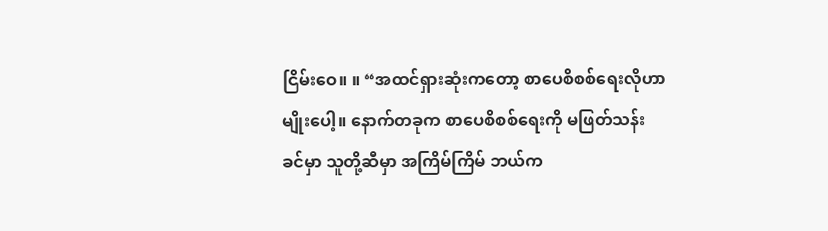ငြိမ်းဝေ။ ။ “အထင်ရှားဆုံးကတော့ စာပေစိစစ်ရေးလိုဟာမျိုးပေါ့။ နောက်တခုက စာပေစိစစ်ရေးကို မဖြတ်သန်းခင်မှာ သူတို့ဆီမှာ အကြိမ်ကြိမ် ဘယ်က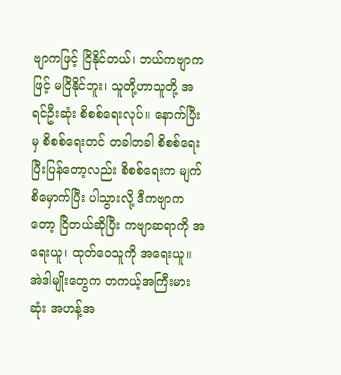ဗျာကဖြင့် ငြိနိုင်တယ်၊ ဘယ်ကဗျာကဖြင့် မငြိနိုင်ဘူး၊ သူတို့ဟာသူတို့ အရင်ဦးဆုံး စိစစ်ရေးလုပ်။ နောက်ပြီးမှ စိစစ်ရေးတင် တခါတခါ စိစစ်ရေး ပြီးပြန်တော့လည်း စိစစ်ရေးက မျက်စိမှောက်ပြီး ပါသွားလို့ ဒီကဗျာကတော့ ငြိတယ်ဆိုပြီး ကဗျာဆရာကို အရေးယူ၊ ထုတ်ဝေသူကို အရေးယူ။ အဲဒါမျိုးတွေက တကယ့်အကြီးမားဆုံး အဟန့်အ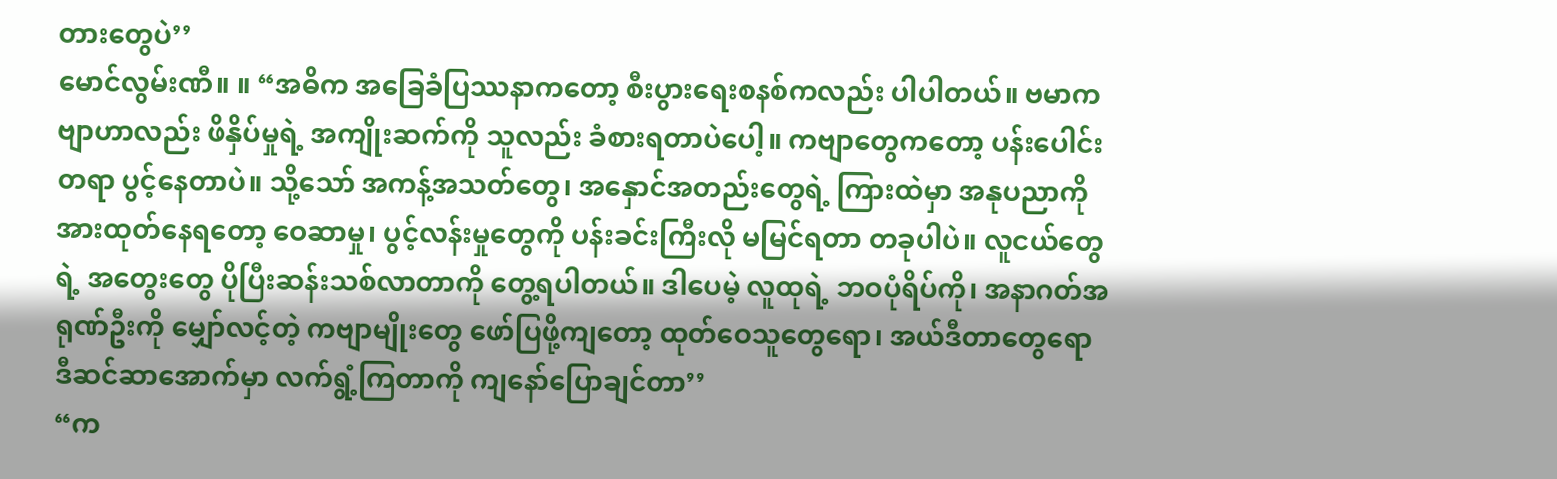တားတွေပဲ’’
မောင်လွမ်းဏီ။ ။ “အဓိက အခြေခံပြဿနာကတော့ စီးပွားရေးစနစ်ကလည်း ပါပါတယ်။ ဗမာကဗျာဟာလည်း ဖိနှိပ်မှုရဲ့ အကျိုးဆက်ကို သူလည်း ခံစားရတာပဲပေါ့။ ကဗျာတွေကတော့ ပန်းပေါင်းတရာ ပွင့်နေတာပဲ။ သို့သော် အကန့်အသတ်တွေ၊ အနှောင်အတည်းတွေရဲ့ ကြားထဲမှာ အနုပညာကို အားထုတ်နေရတော့ ဝေဆာမှု၊ ပွင့်လန်းမှုတွေကို ပန်းခင်းကြီးလို မမြင်ရတာ တခုပါပဲ။ လူငယ်တွေရဲ့ အတွေးတွေ ပိုပြီးဆန်းသစ်လာတာကို တွေ့ရပါတယ်။ ဒါပေမဲ့ လူထုရဲ့ ဘဝပုံရိပ်ကို၊ အနာဂတ်အရုဏ်ဦးကို မျှော်လင့်တဲ့ ကဗျာမျိုးတွေ ဖော်ပြဖို့ကျတော့ ထုတ်ဝေသူတွေရော၊ အယ်ဒီတာတွေရော ဒီဆင်ဆာအောက်မှာ လက်ရွံ့ကြတာကို ကျနော်ပြောချင်တာ’’
“က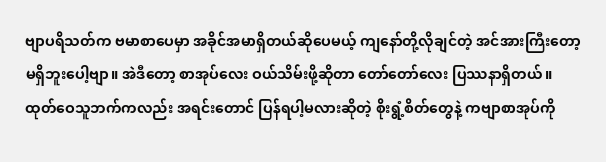ဗျာပရိသတ်က ဗမာစာပေမှာ အခိုင်အမာရှိတယ်ဆိုပေမယ့် ကျနော်တို့လိုချင်တဲ့ အင်အားကြီးတော့ မရှိဘူးပေါ့ဗျာ။ အဲဒီတော့ စာအုပ်လေး ဝယ်သိမ်းဖို့ဆိုတာ တော်တော်လေး ပြဿနာရှိတယ်။ ထုတ်ဝေသူဘက်ကလည်း အရင်းတောင် ပြန်ရပါ့မလားဆိုတဲ့ စိုးရွံ့စိတ်တွေနဲ့ ကဗျာစာအုပ်ကို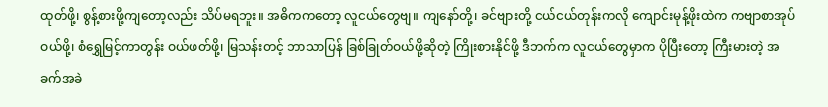ထုတ်ဖို့၊ စွန့်စားဖို့ကျတော့လည်း သိပ်မရဘူး။ အဓိကကတော့ လူငယ်တွေဗျ။ ကျနော်တို့၊ ခင်ဗျားတို့ ငယ်ငယ်တုန်းကလို ကျောင်းမုန့်ဖိုးထဲက ကဗျာစာအုပ်ဝယ်ဖို့၊ စံရွှေမြင့်ကာတွန်း ဝယ်ဖတ်ဖို့၊ မြသန်းတင့် ဘာသာပြန် ခြစ်ခြုတ်ဝယ်ဖို့ဆိုတဲ့ ကြိုးစားနိုင်ဖို့ ဒီဘက်က လူငယ်တွေမှာက ပိုပြီးတော့ ကြီးမားတဲ့ အခက်အခဲ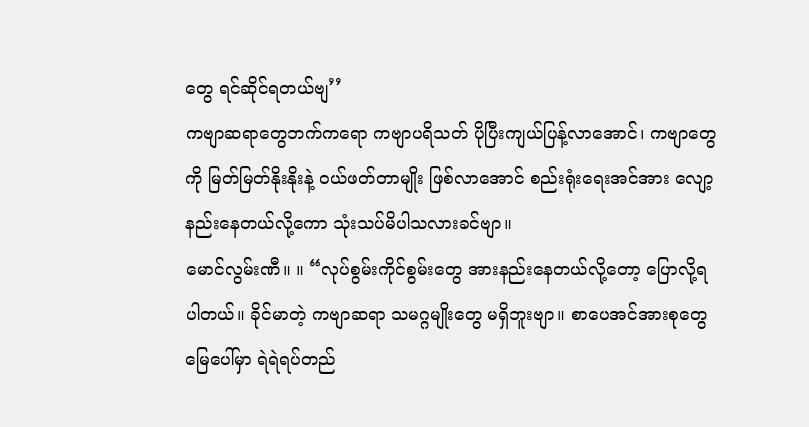တွေ ရင်ဆိုင်ရတယ်ဗျ’’
ကဗျာဆရာတွေဘက်ကရော ကဗျာပရိသတ် ပိုပြီးကျယ်ပြန့်လာအောင်၊ ကဗျာတွေကို မြတ်မြတ်နိုးနိုးနဲ့ ဝယ်ဖတ်တာမျိုး ဖြစ်လာအောင် စည်းရုံးရေးအင်အား လျော့နည်းနေတယ်လို့ကော သုံးသပ်မိပါသလားခင်ဗျာ။
မောင်လွမ်းဏီ။ ။ “လုပ်စွမ်းကိုင်စွမ်းတွေ အားနည်းနေတယ်လို့တော့ ပြောလို့ရပါတယ်။ ခိုင်မာတဲ့ ကဗျာဆရာ သမဂ္ဂမျိုးတွေ မရှိဘူးဗျာ။ စာပေအင်အားစုတွေ မြေပေါ်မှာ ရဲရဲရပ်တည်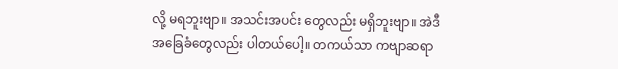လို့ မရဘူးဗျာ။ အသင်းအပင်း တွေလည်း မရှိဘူးဗျာ။ အဲဒီအခြေခံတွေလည်း ပါတယ်ပေါ့။ တကယ်သာ ကဗျာဆရာ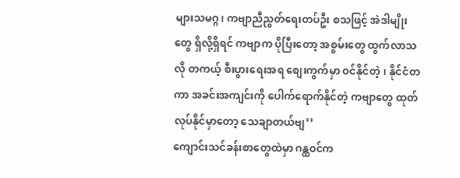များသမဂ္ဂ၊ ကဗျာညီညွတ်ရေးတပ်ဦး စသဖြင့် အဲဒါမျိုးတွေ ရှိလို့ရှိရင် ကဗျာက ပိုပြီးတော့ အစွမ်းတွေ ထွက်လာသလို တကယ့် စီးပွားရေးအရ စျေးကွက်မှာ ဝင်နိုင်တဲ့၊ နိုင်ငံတကာ အခင်းအကျင်းကို ပေါက်ရောက်နိုင်တဲ့ ကဗျာတွေ ထုတ်လုပ်နိုင်မှာတော့ သေချာတယ်ဗျ’’
ကျောင်းသင်ခန်းစာတွေထဲမှာ ဂန္ထဝင်က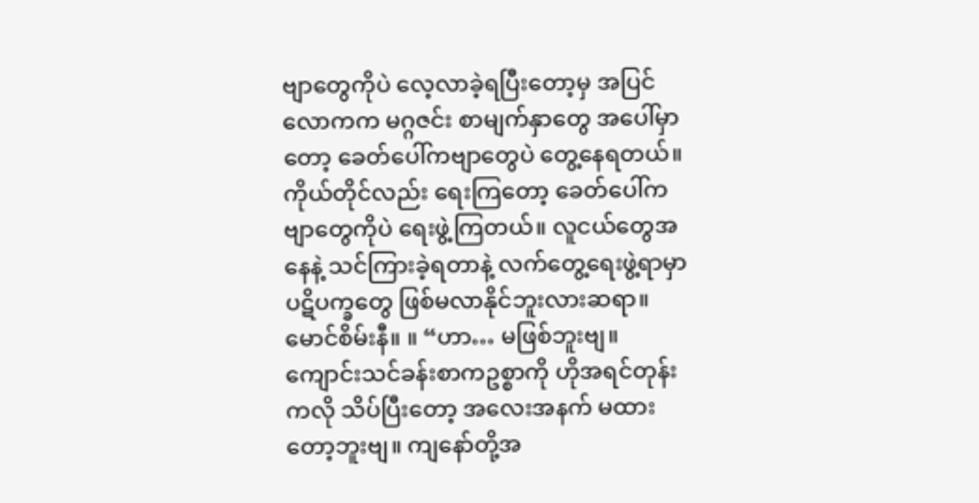ဗျာတွေကိုပဲ လေ့လာခဲ့ရပြီးတော့မှ အပြင်လောကက မဂ္ဂဇင်း စာမျက်နှာတွေ အပေါ်မှာတော့ ခေတ်ပေါ်ကဗျာတွေပဲ တွေ့နေရတယ်။ ကိုယ်တိုင်လည်း ရေးကြတော့ ခေတ်ပေါ်ကဗျာတွေကိုပဲ ရေးဖွဲ့ကြတယ်။ လူငယ်တွေအနေနဲ့ သင်ကြားခဲ့ရတာနဲ့ လက်တွေ့ရေးဖွဲ့ရာမှာ ပဋိပက္ခတွေ ဖြစ်မလာနိုင်ဘူးလားဆရာ။
မောင်စိမ်းနီ။ ။ “ဟာ… မဖြစ်ဘူးဗျ။ ကျောင်းသင်ခန်းစာကဥစ္စာကို ဟိုအရင်တုန်းကလို သိပ်ပြီးတော့ အလေးအနက် မထားတော့ဘူးဗျ။ ကျနော်တို့အ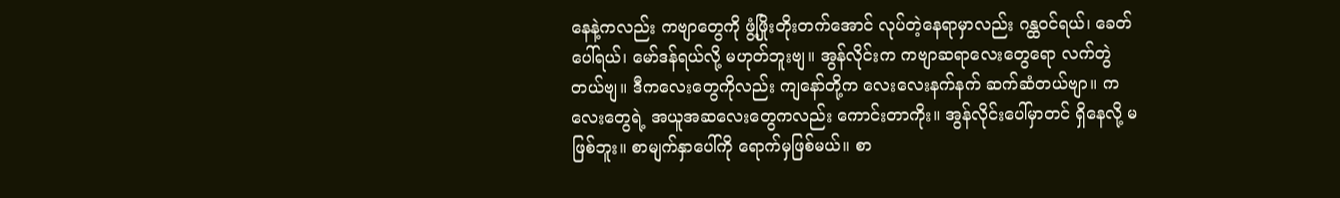နေနဲ့ကလည်း ကဗျာတွေကို ဖွံ့ဖြိုးတိုးတက်အောင် လုပ်တဲ့နေရာမှာလည်း ဂန္ထဝင်ရယ်၊ ခေတ်ပေါ်ရယ်၊ မော်ဒန်ရယ်လို့ မဟုတ်ဘူးဗျ။ အွန်လိုင်းက ကဗျာဆရာလေးတွေရော လက်တွဲတယ်ဗျ။ ဒီကလေးတွေကိုလည်း ကျနော်တို့က လေးလေးနက်နက် ဆက်ဆံတယ်ဗျာ။ ကလေးတွေရဲ့ အယူအဆလေးတွေကလည်း ကောင်းတာကိုး။ အွန်လိုင်းပေါ်မှာတင် ရှိနေလို့ မဖြစ်ဘူး။ စာမျက်နှာပေါ်ကို ရောက်မှဖြစ်မယ်။ စာ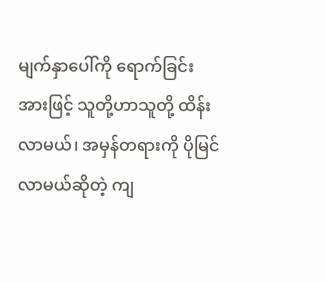မျက်နှာပေါ်ကို ရောက်ခြင်းအားဖြင့် သူတို့ဟာသူတို့ ထိန်းလာမယ်၊ အမှန်တရားကို ပိုမြင်လာမယ်ဆိုတဲ့ ကျ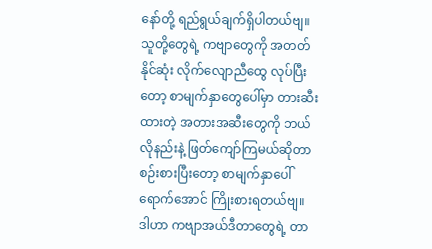နော်တို့ ရည်ရွယ်ချက်ရှိပါတယ်ဗျ။ သူတို့တွေရဲ့ ကဗျာတွေကို အတတ်နိုင်ဆုံး လိုက်လျောညီထွေ လုပ်ပြီးတော့ စာမျက်နှာတွေပေါ်မှာ တားဆီးထားတဲ့ အတားအဆီးတွေကို ဘယ်လိုနည်းနဲ့ ဖြတ်ကျော်ကြမယ်ဆိုတာ စဉ်းစားပြီးတော့ စာမျက်နှာပေါ်ရောက်အောင် ကြိုးစားရတယ်ဗျ။ ဒါဟာ ကဗျာအယ်ဒီတာတွေရဲ့ တာ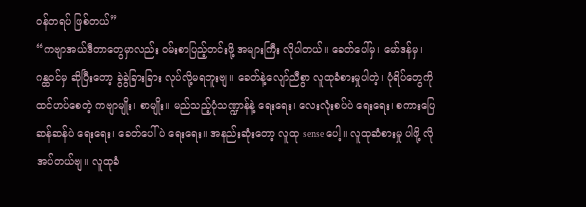ဝန်တရပ် ဖြစ်တယ်’’
“ကဗျာအယ်ဒီတာတွေမှာလည်း ဝမ်းစာပြည့်တင်းဖို့ အများကြီး လိုပါတယ်။ ခေတ်ပေါ်မှ၊ မော်ဒန်မှ၊ ဂန္ထဝင်မှ ဆိုပြီးတော့ ခွဲခွဲခြားခြား လုပ်လို့မရဘူးဗျ။ ခေတ်နဲ့လျော်ညီစွာ လူထုခံစားမှုပါတဲ့၊ ပုံရိပ်တွေကို ထင်ဟပ်စေတဲ့ ကဗျာမျိုး၊ စာမျိုး။ မည်သည့်ပုံသဏ္ဍာန်နဲ့ ရေးရေး၊ လေးလုံးစပ်ပဲ ရေးရေး၊ စကားပြေဆန်ဆန်ပဲ ရေးရေး၊ ခေတ်ပေါ်ပဲ ရေးရေး။ အနည်းဆုံးတော့ လူထု sense ပေါ့။ လူထုဆံစားမှု ပါဖို့ လိုအပ်တယ်ဗျ။ လူထုခံ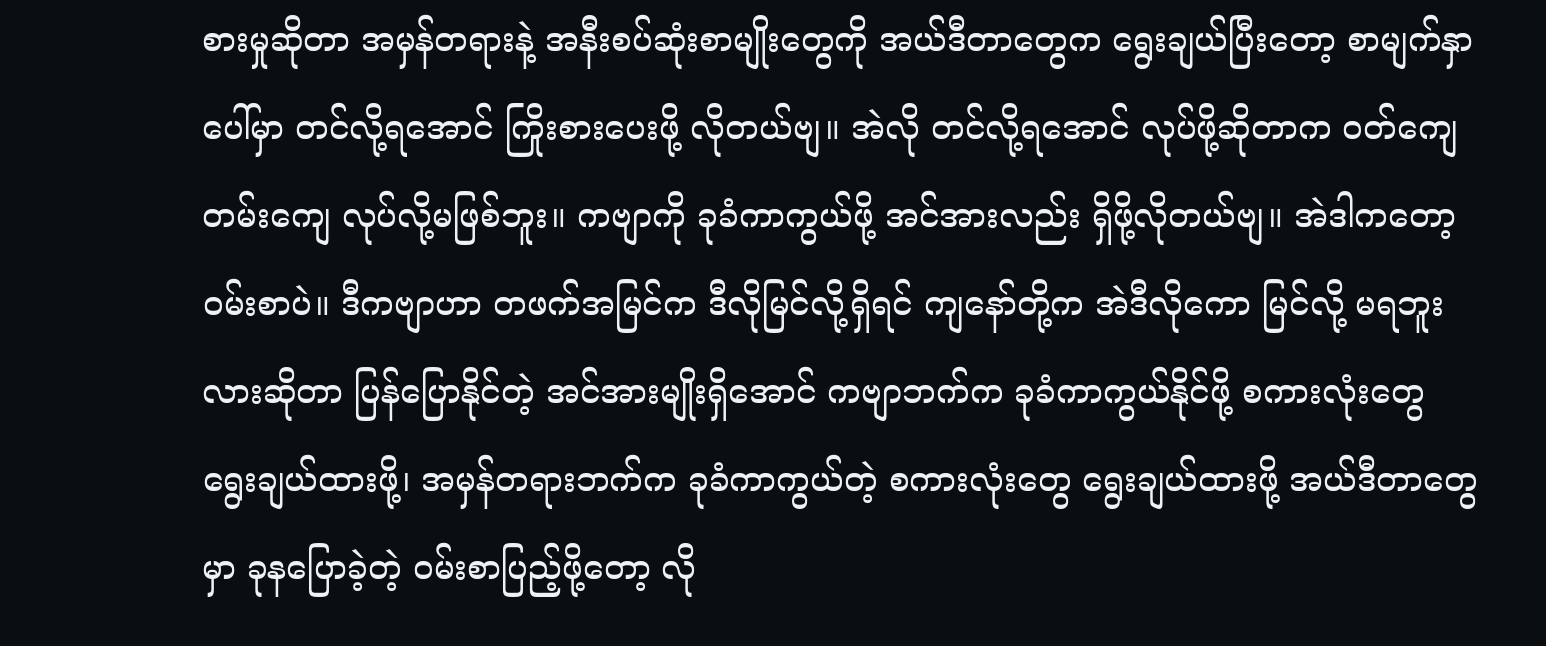စားမှုဆိုတာ အမှန်တရားနဲ့ အနီးစပ်ဆုံးစာမျိုးတွေကို အယ်ဒီတာတွေက ရွေးချယ်ပြီးတော့ စာမျက်နှာပေါ်မှာ တင်လို့ရအောင် ကြိုးစားပေးဖို့ လိုတယ်ဗျ။ အဲလို တင်လို့ရအောင် လုပ်ဖို့ဆိုတာက ဝတ်ကျေတမ်းကျေ လုပ်လို့မဖြစ်ဘူး။ ကဗျာကို ခုခံကာကွယ်ဖို့ အင်အားလည်း ရှိဖို့လိုတယ်ဗျ။ အဲဒါကတော့ ဝမ်းစာပဲ။ ဒီကဗျာဟာ တဖက်အမြင်က ဒီလိုမြင်လို့ရှိရင် ကျနော်တို့က အဲဒီလိုကော မြင်လို့ မရဘူးလားဆိုတာ ပြန်ပြောနိုင်တဲ့ အင်အားမျိုးရှိအောင် ကဗျာဘက်က ခုခံကာကွယ်နိုင်ဖို့ စကားလုံးတွေ ရွေးချယ်ထားဖို့၊ အမှန်တရားဘက်က ခုခံကာကွယ်တဲ့ စကားလုံးတွေ ရွေးချယ်ထားဖို့ အယ်ဒီတာတွေမှာ ခုနပြောခဲ့တဲ့ ဝမ်းစာပြည့်ဖို့တော့ လို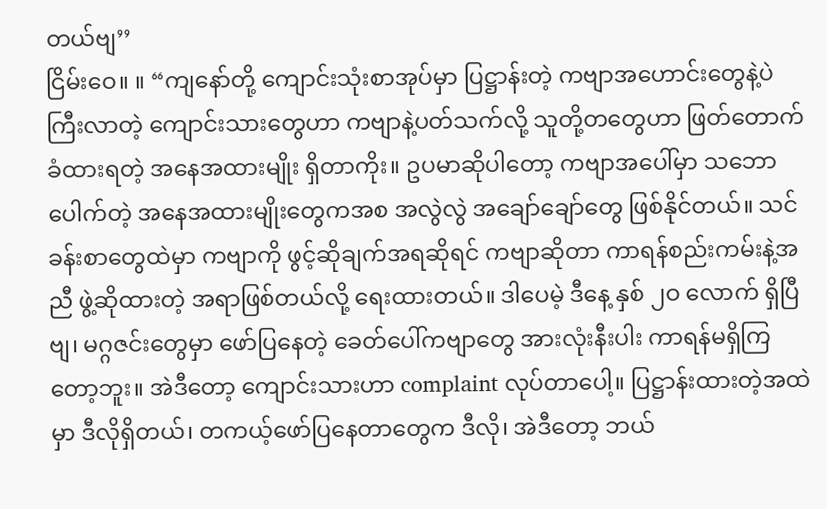တယ်ဗျ’’
ငြိမ်းဝေ။ ။ “ကျနော်တို့ ကျောင်းသုံးစာအုပ်မှာ ပြဋ္ဌာန်းတဲ့ ကဗျာအဟောင်းတွေနဲ့ပဲ ကြီးလာတဲ့ ကျောင်းသားတွေဟာ ကဗျာနဲ့ပတ်သက်လို့ သူတို့တတွေဟာ ဖြတ်တောက်ခံထားရတဲ့ အနေအထားမျိုး ရှိတာကိုး။ ဥပမာဆိုပါတော့ ကဗျာအပေါ်မှာ သဘောပေါက်တဲ့ အနေအထားမျိုးတွေကအစ အလွဲလွဲ အချော်ချော်တွေ ဖြစ်နိုင်တယ်။ သင်ခန်းစာတွေထဲမှာ ကဗျာကို ဖွင့်ဆိုချက်အရဆိုရင် ကဗျာဆိုတာ ကာရန်စည်းကမ်းနဲ့အညီ ဖွဲ့ဆိုထားတဲ့ အရာဖြစ်တယ်လို့ ရေးထားတယ်။ ဒါပေမဲ့ ဒီနေ့ နှစ် ၂ဝ လောက် ရှိပြီဗျ၊ မဂ္ဂဇင်းတွေမှာ ဖော်ပြနေတဲ့ ခေတ်ပေါ်ကဗျာတွေ အားလုံးနီးပါး ကာရန်မရှိကြတော့ဘူး။ အဲဒီတော့ ကျောင်းသားဟာ complaint လုပ်တာပေါ့။ ပြဋ္ဌာန်းထားတဲ့အထဲမှာ ဒီလိုရှိတယ်၊ တကယ့်ဖော်ပြနေတာတွေက ဒီလို၊ အဲဒီတော့ ဘယ်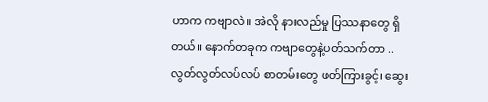ဟာက ကဗျာလဲ။ အဲလို နားလည်မှု ပြဿနာတွေ ရှိတယ်။ နောက်တခုက ကဗျာတွေနဲ့ပတ်သက်တာ .. လွတ်လွတ်လပ်လပ် စာတမ်းတွေ ဖတ်ကြားခွင့်၊ ဆွေး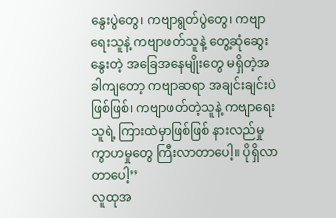နွေးပွဲတွေ၊ ကဗျာရွတ်ပွဲတွေ၊ ကဗျာရေးသူနဲ့ ကဗျာဖတ်သူနဲ့ တွေ့ဆုံဆွေးနွေးတဲ့ အခြေအနေမျိုးတွေ မရှိတဲ့အခါကျတော့ ကဗျာဆရာ အချင်းချင်းပဲဖြစ်ဖြစ်၊ ကဗျာဖတ်တဲ့သူနဲ့ ကဗျာရေးသူရဲ့ ကြားထဲမှာဖြစ်ဖြစ် နားလည်မှု ကွာဟမှုတွေ ကြီးလာတာပေါ့။ ပိုရှိလာတာပေါ့’’
လူထုအ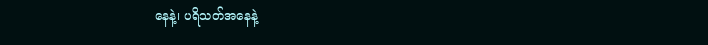နေနဲ့၊ ပရိသတ်အနေနဲ့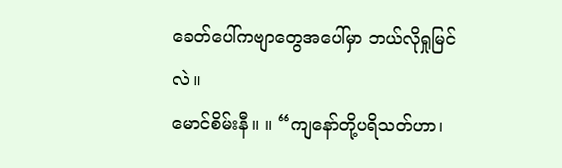ခေတ်ပေါ်ကဗျာတွေအပေါ်မှာ ဘယ်လိုရှုမြင်လဲ။
မောင်စိမ်းနီ။ ။ “ကျနော်တို့ပရိသတ်ဟာ၊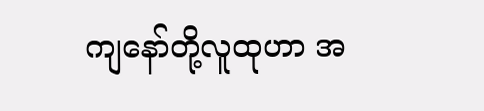ကျနော်တို့လူထုဟာ အ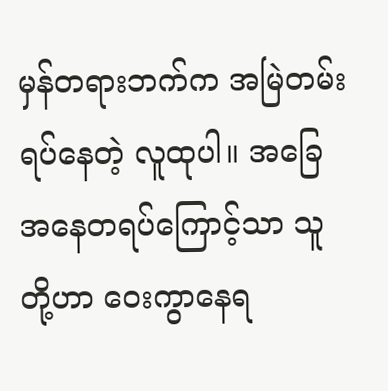မှန်တရားဘက်က အမြဲတမ်းရပ်နေတဲ့ လူထုပါ။ အခြေအနေတရပ်ကြောင့်သာ သူတို့ဟာ ဝေးကွာနေရ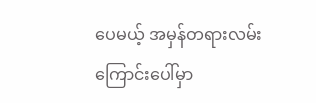ပေမယ့် အမှန်တရားလမ်းကြောင်းပေါ်မှာ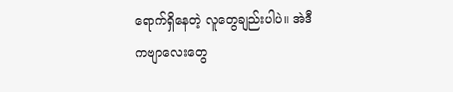ရောက်ရှိနေတဲ့ လူတွေချည်းပါပဲ။ အဲဒီကဗျာလေးတွေ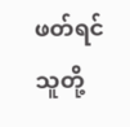ဖတ်ရင် သူတို့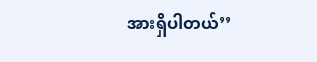အားရှိပါတယ်’’